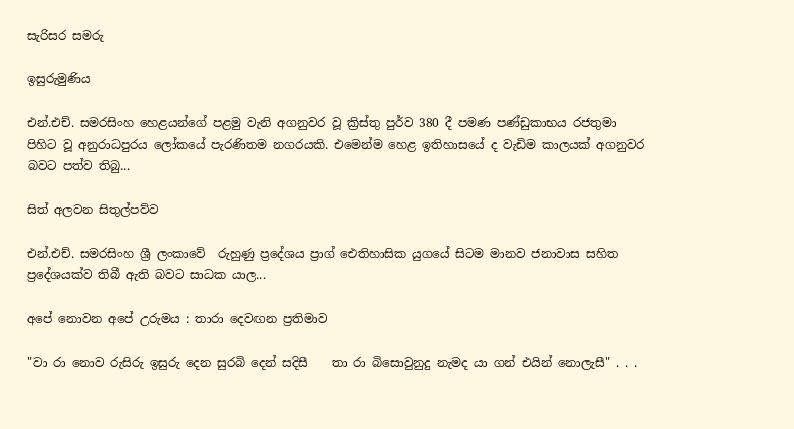සැරිසර සමරු

ඉසුරුමුණිය

එන්.එච්. සමරසිංහ හෙළයන්ගේ පළමු වැනි අගනුවර වූ ක්‍රිස්තු පුර්ව 380 දී පමණ පණ්ඩුකාභය රජතුමා පිහිට වූ අනුරාධපුරය ලෝකයේ පැරණිතම නගරයකි. එමෙන්ම හෙළ ඉතිහාසයේ ද වැඩිම කාලයක් අගනුවර බවට පත්ව තිබු...

සිත් අලවන සිතුල්පව්ව

එන්.එච්. සමරසිංහ ශ්‍රී ලංකාවේ  රුහුණු ප්‍රදේශය ප්‍රාග් ඓතිහාසික යුගයේ සිටම මානව ජනාවාස සහිත ප්‍රදේශයක්ව තිබී ඇති බවට සාධක යාල...

අපේ නොවන අපේ උරුමය : තාරා දෙවඟන ප්‍රතිමාව

"වා රා නොව රුසිරු ඉසුරු දෙන සුරබි දෙන් සදිසී    තා රා බිසොවුනුදු නැමද යා ගන් එයින් නොලැසී" . . .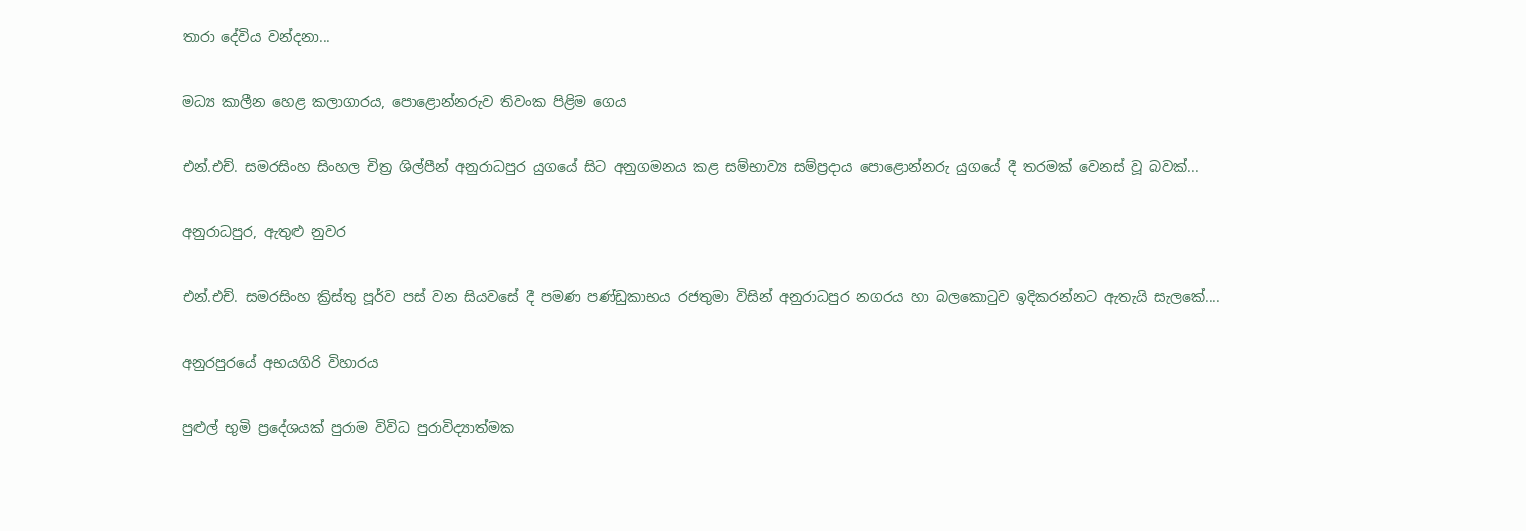තාරා දේවිය වන්දනා...

මධ්‍ය කාලීන හෙළ කලාගාරය, පොළොන්නරුව තිවංක පිළිම ගෙය

එන්.එච්. සමරසිංහ සිංහල චිත්‍ර ශිල්පීන් අනුරාධපුර යුගයේ සිට අනුගමනය කළ සම්භාව්‍ය සම්ප්‍රදාය පොළොන්නරු යුගයේ දී තරමක් වෙනස් වූ බවක්...

අනුරාධපුර, ඇතුළු නුවර

එන්.එච්. සමරසිංහ ක්‍රිස්තු පූර්ව පස් වන සියවසේ දී පමණ පණ්ඩුකාභය රජතුමා විසින් අනුරාධපුර නගරය හා බලකොටුව ඉදිකරන්නට ඇතැයි සැලකේ....

අනුරපුරයේ අභයගිරි විහාරය

පුළුල් භුමි ප්‍රදේශයක් පුරාම විවිධ පුරාවිද්‍යාත්මක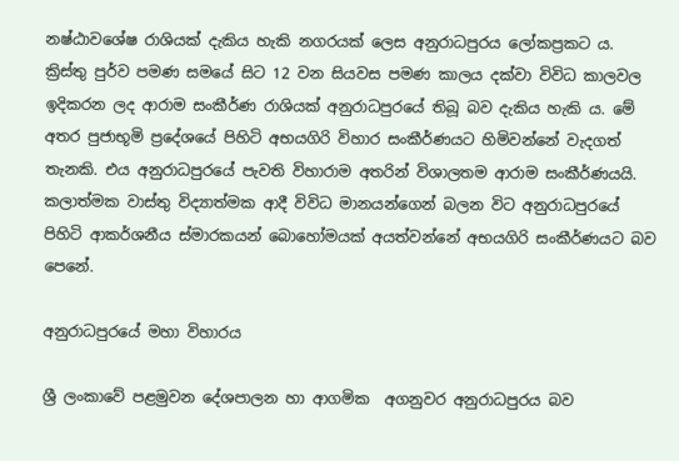නෂ්ඨාවශේෂ රාශියක් දැකිය හැකි නගරයක් ලෙස අනුරාධපුරය ලෝකප්‍රකට ය. ක්‍රිස්තු පුර්ව පමණ සමයේ සිට 12 වන සියවස පමණ කාලය දක්වා විවිධ කාලවල ඉදිකරන ලද ආරාම සංකීර්ණ රාශියක් අනුරාධපුරයේ තිබූ බව දැකිය හැකි ය. මේ අතර පුජාභූමි ප්‍රදේශයේ පිහිටි අභයගිරි විහාර සංකීර්ණයට හිමිවන්නේ වැදගත් තැනකි. එය අනුරාධපුරයේ පැවති විහාරාම අතරින් විශාලතම ආරාම සංකීර්ණයයි. කලාත්මක වාස්තු විද්‍යාත්මක ආදී විවිධ මානයන්ගෙන් බලන විට අනුරාධපුරයේ පිහිටි ආකර්ශනීය ස්මාරකයන් බොහෝමයක් අයත්වන්නේ අභයගිරි සංකීර්ණයට බව පෙනේ.

අනුරාධපුර‌යේ මහා විහාරය

ශ්‍රී ලංකාවේ පළමුවන දේශපාලන හා ආගමික  අගනුවර අනුරාධපුරය බව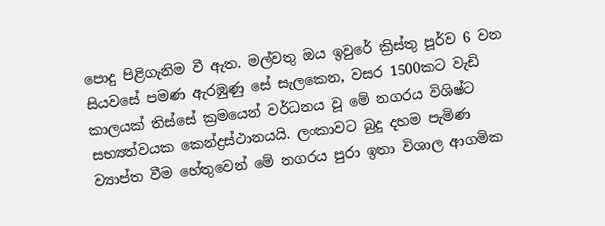පොදු පිළිගැනිම වී ඇත. මල්වතු ඔය ඉවුරේ ක්‍රිස්තු පූර්ව 6 වන සියවසේ පමණ ඇරඹුණු සේ සැලකෙන, වසර 1500කට වැඩි  කාලයක් තිස්සේ ක්‍රමයෙන් වර්ධනය වූ මේ නගරය විශිෂ්ට සභ්‍යත්වයක කෙන්ද්‍රස්ථානයයි. ලංකාවට බුදු දහම පැමිණ ව්‍යාප්ත වීම හේතුවෙන් මේ නගරය පුරා ඉතා විශාල ආගමික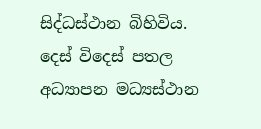සිද්ධස්ථාන බිහිවිය. දෙස් විදෙස් පතල අධ්‍යාපන මධ්‍යස්ථාන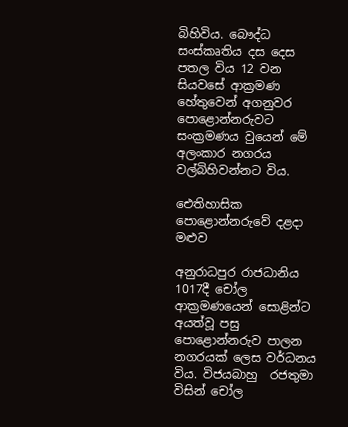බිහිවිය. බෞද්ධ සංස්කෘතිය දස දෙස පතල විය 12 වන සියවසේ ආක්‍රමණ හේතුවෙන් අගනුවර පොළොන්නරුවට සංක්‍රමණය වුයෙන් මේ අලංකාර නගරය වල්බිහිවන්නට විය.

ඓතිහාසික පොළොන්නරුවේ දළදා මළුව

අනුරාධපුර රාජධානිය 1017දී චෝල ආක්‍රමණයෙන් සොළින්ට අයත්වූ පසු පොළොන්නරුව පාලන නගරයක් ලෙස වර්ධනය විය. විජයබාහු  රජතුමා විසින් චෝල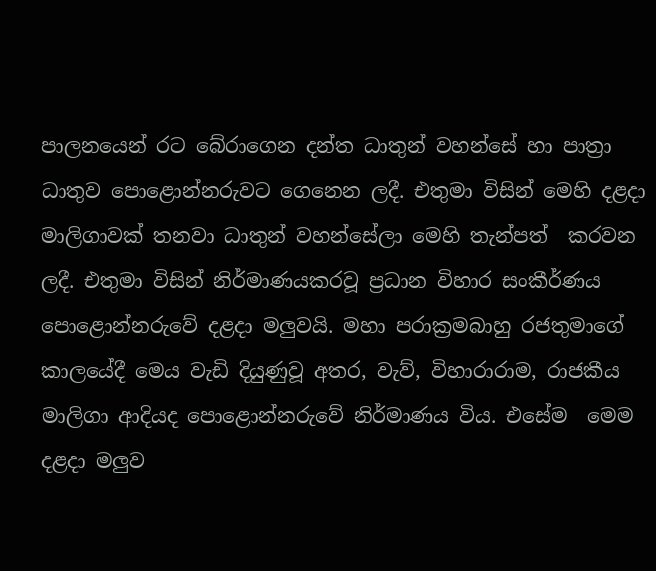පාලනයෙන් රට බේරාගෙන දන්ත ධාතුන් වහන්සේ හා පාත්‍රා ධාතුව පොළොන්නරුවට ගෙනෙන ලදී. එතුමා විසින් මෙහි දළදා මාලිගාවක් තනවා ධාතුන් වහන්සේලා මෙහි තැන්පත්  කරවන ලදී. එතුමා විසින් නිර්මාණයකරවූ ප්‍රධාන විහාර සංකීර්ණය පොළොන්නරුවේ දළදා මලුවයි. මහා පරාක්‍රමබාහු රජතුමාගේ කාලයේදී මෙය වැඩි දියුණුවූ අතර, වැව්, විහාරාරාම, රාජකීය මාලිගා ආදියද පොළොන්නරුවේ නිර්මාණය විය. එසේම  මෙම දළදා මලුව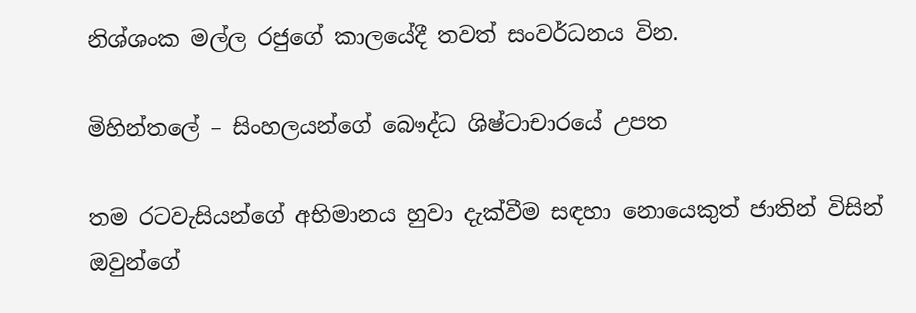නිශ්ශංක මල්ල රජුගේ කාලයේදී තවත් සංවර්ධනය වින.

මිහින්තලේ – සිංහලයන්ගේ බෞද්ධ ශිෂ්ටාචාරයේ උපත

තම රටවැසියන්ගේ අභිමානය හුවා දැක්වීම සඳහා නොයෙකුත් ජාතින් විසින් ඔවුන්ගේ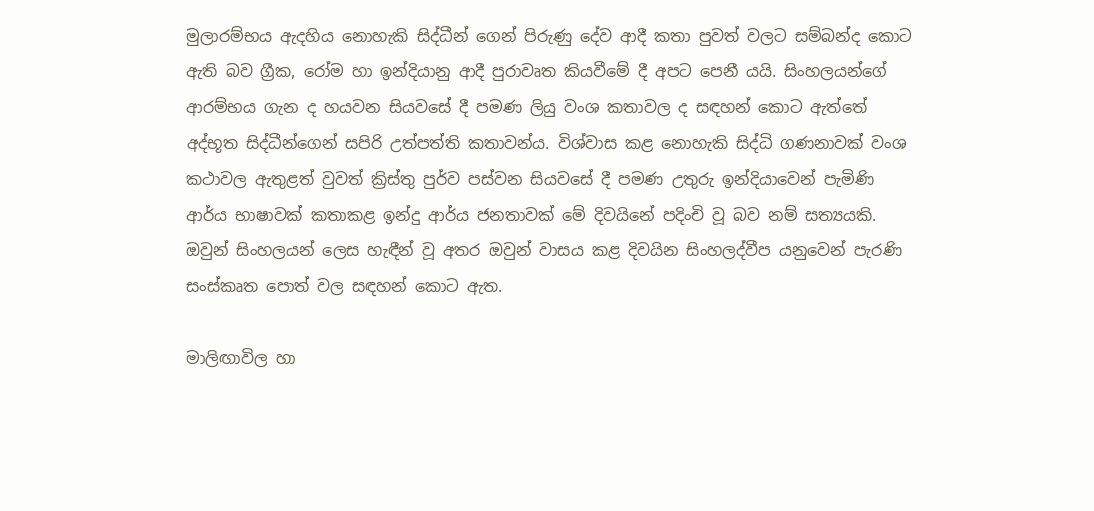මුලාරම්භය ඇදහිය නොහැකි සිද්ධීන් ගෙන් පිරුණු දේව ආදී කතා පුවත් වලට සම්බන්ද කොට ඇති බව ග්‍රීක, රෝම හා ඉන්දියානු ආදී පුරාවෘත කියවීමේ දී අපට පෙනී යයි. සිංහලයන්ගේ ආරම්භය ගැන ද හයවන සියවසේ දී පමණ ලියු වංශ කතාවල ද සඳහන් කොට ඇත්තේ අද්භූත සිද්ධීන්ගෙන් සපිරි උත්පත්ති කතාවන්ය. විශ්වාස කළ නොහැකි සිද්ධි ගණනාවක් වංශ කථාවල ඇතුළත් වුවත් ක්‍රිස්තු පුර්ව පස්වන සියවසේ දී පමණ උතුරු ඉන්දියාවෙන් පැමිණි ආර්ය භාෂාවක් කතාකළ ඉන්දු ආර්ය ජනතාවක් මේ දිවයිනේ පදිංචි වූ බව නම් සත්‍යයකි. ඔවුන් සිංහලයන් ලෙස හැඳීන් වූ අතර ඔවුන් වාසය කළ දිවයින සිංහලද්වීප යනුවෙන් පැරණි සංස්කෘත පොත් වල සඳහන් කොට ඇත.

මාලිඟාවිල හා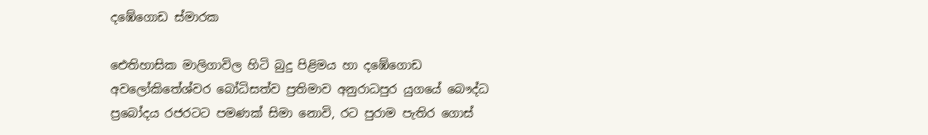දඹේගොඩ ස්මාරක

ඓතිහාසික මාලිගාවිල හිටි බුදු පිළිමය හා දඹේගොඩ අවලෝකිතේශ්වර බෝධිසත්ව ප්‍රතිමාව අනුරාධපුර යුගයේ බෞද්ධ ප්‍රබෝදය රජරටට පමණක් සිමා නොවි, රට පුරාම පැතිර ගොස්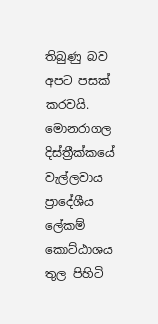තිබුණු බව අපට පසක් කරවයි. මොනරාගල දිස්ත්‍රීක්කයේ වැල්ලවාය ප්‍රාදේශීය ලේකම් කොට්ඨාශය තුල පිහිටි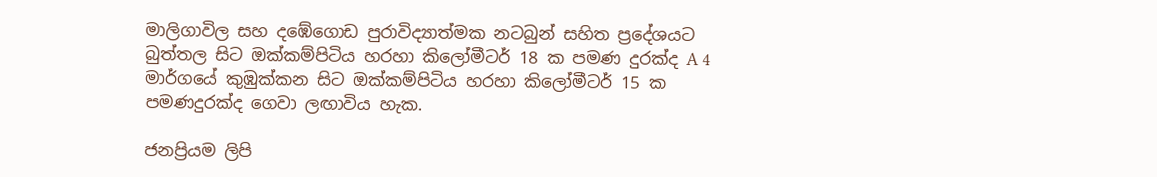මාලිගාවිල සහ දඹේගොඩ පුරාවිද්‍යාත්මක නටබුන් සහිත ප්‍රදේශයට බුත්තල සිට ඔක්කම්පිටිය හරහා කිලෝමීටර් 18 ක පමණ දුරක්ද A 4 මාර්ගයේ කුඹුක්කන සිට ඔක්කම්පිටිය හරහා කිලෝමීටර් 15 ක පමණදුරක්ද ගෙවා ලඟාවිය හැක.

ජනප්‍රියම ලිපි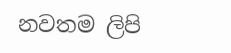නවතම ලිපි